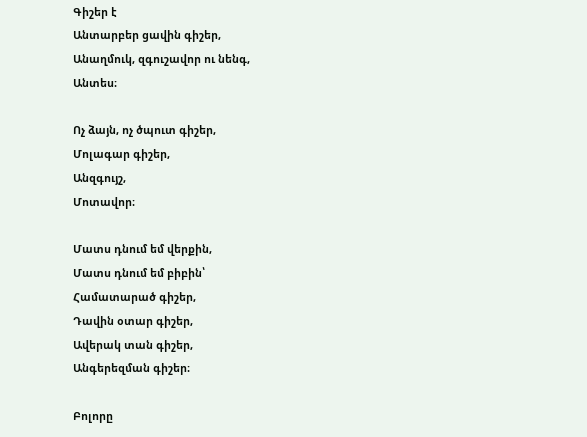Գիշեր է
Անտարբեր ցավին գիշեր,
Անաղմուկ, զգուշավոր ու նենգ,
Անտես։

Ոչ ձայն, ոչ ծպուտ գիշեր,
Մոլագար գիշեր,
Անզգույշ,
Մոտավոր։

Մատս դնում եմ վերքին,
Մատս դնում եմ բիբին՝
Համատարած գիշեր,
Դավին օտար գիշեր,
Ավերակ տան գիշեր,
Անգերեզման գիշեր։

Բոլորը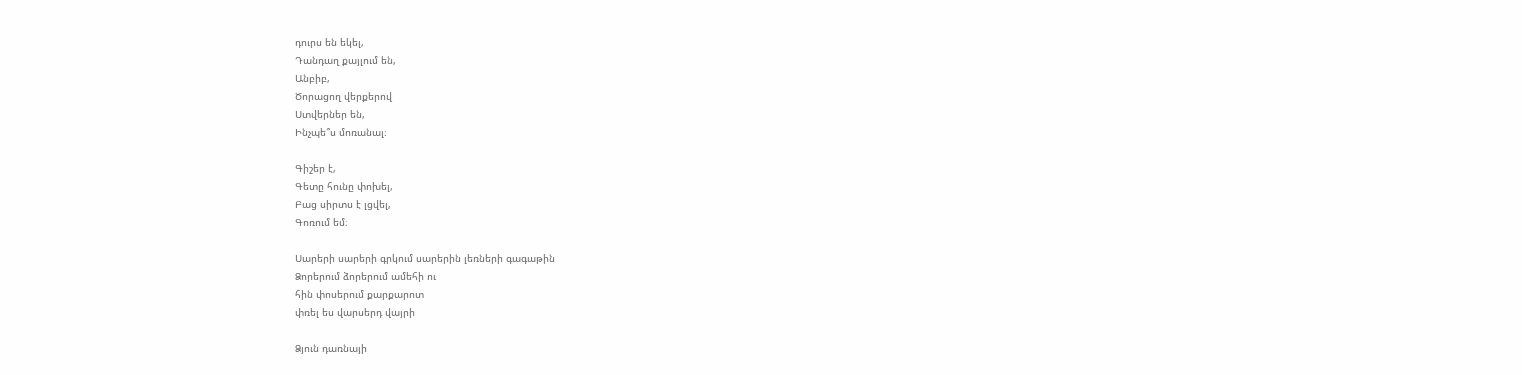դուրս են եկել,
Դանդաղ քայլում են,
Անբիբ,
Ծորացող վերքերով
Ստվերներ են,
Ինչպե՞ս մոռանալ։

Գիշեր է,
Գետը հունը փոխել,
Բաց սիրտս է լցվել,
Գոռում եմ։

Սարերի սարերի գրկում սարերին լեռների գագաթին
Ձորերում ձորերում ամեհի ու
հին փոսերում քարքարոտ
փռել ես վարսերդ վայրի

Ձյուն դառնայի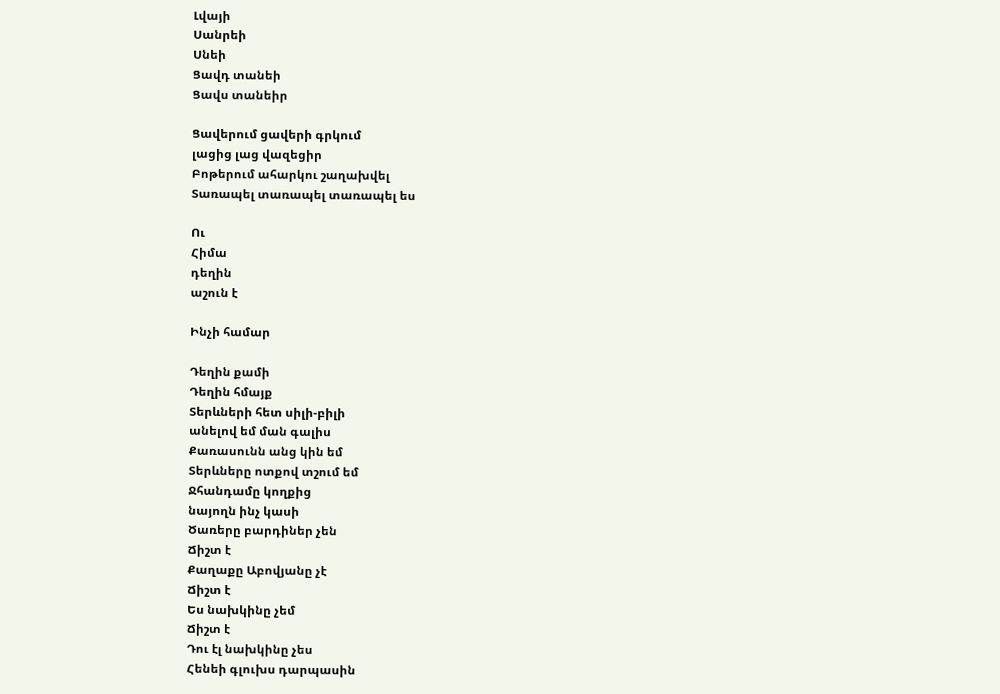Լվայի
Սանրեի
Սնեի
Ցավդ տանեի
Ցավս տանեիր

Ցավերում ցավերի գրկում
լացից լաց վազեցիր
Բոթերում ահարկու շաղախվել
Տառապել տառապել տառապել ես

Ու
Հիմա
դեղին
աշուն է

Ինչի համար

Դեղին քամի
Դեղին հմայք
Տերևների հետ սիլի-բիլի
անելով եմ ման գալիս
Քառասունն անց կին եմ
Տերևները ոտքով տշում եմ
Ջհանդամը կողքից
նայողն ինչ կասի
Ծառերը բարդիներ չեն
Ճիշտ է
Քաղաքը Աբովյանը չէ
Ճիշտ է
Ես նախկինը չեմ
Ճիշտ է
Դու էլ նախկինը չես
Հենեի գլուխս դարպասին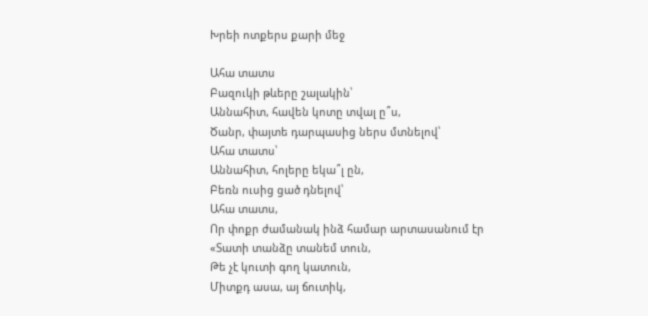Խրեի ոտքերս քարի մեջ

Ահա տատս
Բազուկի թևերը շալակին՝
Աննահիտ, հավեն կոտը տվալ ը՞ս,
Ծանր, փայտե դարպասից ներս մտնելով՝
Ահա տատս՝
Աննահիտ, հոլերը եկա՞լ ըն,
Բեռն ուսից ցած դնելով՝
Ահա տատս,
Որ փոքր ժամանակ ինձ համար արտասանում էր
«Տատի տանձը տանեմ տուն,
Թե չէ կուտի գող կատուն,
Միտքդ ասա, այ ճուտիկ,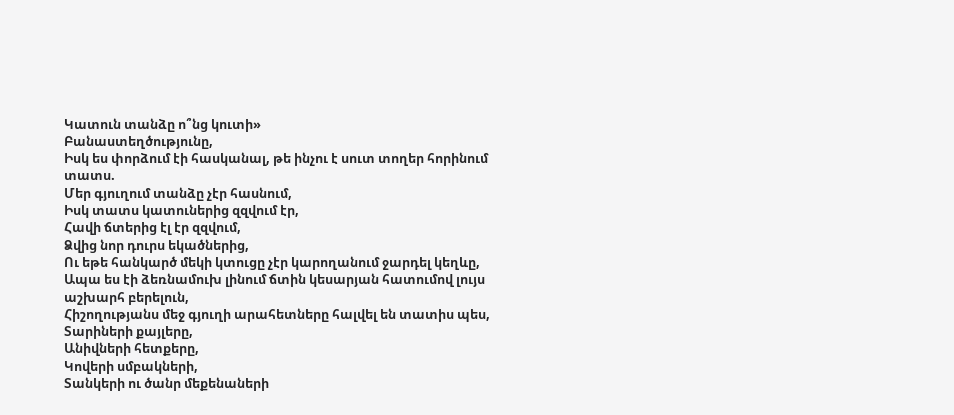Կատուն տանձը ո՞նց կուտի»
Բանաստեղծությունը,
Իսկ ես փորձում էի հասկանալ, թե ինչու է սուտ տողեր հորինում տատս.
Մեր գյուղում տանձը չէր հասնում,
Իսկ տատս կատուներից զզվում էր,
Հավի ճտերից էլ էր զզվում,
Ձվից նոր դուրս եկածներից,
Ու եթե հանկարծ մեկի կտուցը չէր կարողանում ջարդել կեղևը,
Ապա ես էի ձեռնամուխ լինում ճտին կեսարյան հատումով լույս աշխարհ բերելուն,
Հիշողությանս մեջ գյուղի արահետները հալվել են տատիս պես,
Տարիների քայլերը,
Անիվների հետքերը,
Կովերի սմբակների,
Տանկերի ու ծանր մեքենաների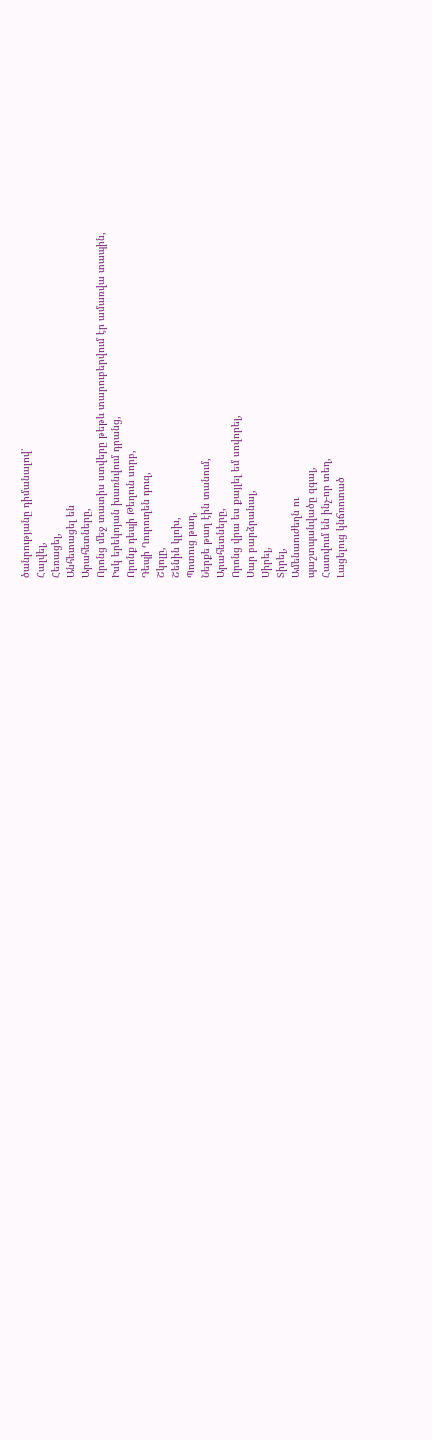ծանրությանը դիմանալով՝
Հալվել,
Հեռացել,
Անհետացել են
Արահետները,
Որոնց մեջ տատիս ստվերը թեթև տարուբերվում էր ամառվա տապին,
Իսկ երեկոյան խառնվում դրանց,
Որոնք դեպի Թեղուն սորբ,
Դեպի Ղուրուղեն դուզ,
Շկոլը,
Շենին կլոխ,
Պոտուց թաղ,
Ներքե թաղ էին տանում,
Արահետները,
Որոնց վրա ես քայլել եմ սովորել,
Սար բարձրանալ,
Սիրել,
Տիրել,
Ամենաուժեղն ու
պաշտպանվածը զգալ,
Հատվում են ինչ-որ տեղ,
Լացելուց կնճռոտած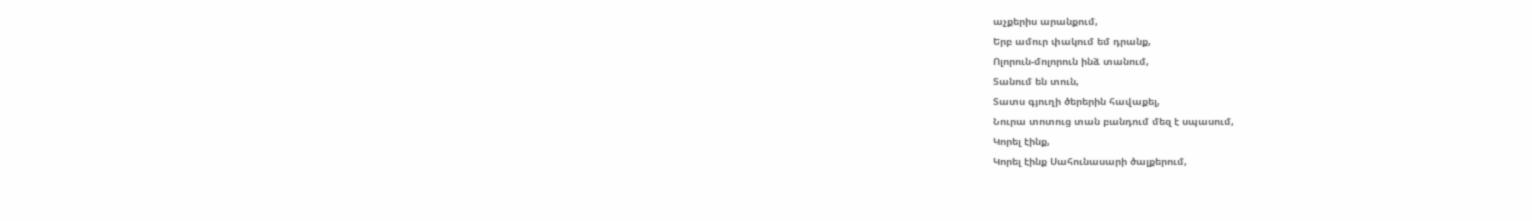աչքերիս արանքում,
Երբ ամուր փակում եմ դրանք,
Ոլորուն-մոլորուն ինձ տանում,
Տանում են տուն,
Տատս գյուղի ծերերին հավաքել,
Նուրա տոտուց տան բանդում մեզ է սպասում,
Կորել էինք,
Կորել էինք Սահունասարի ծալքերում,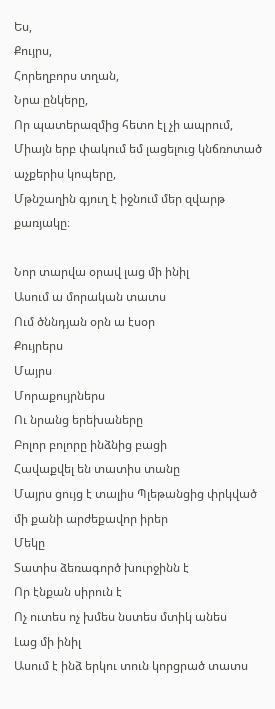Ես,
Քույրս,
Հորեղբորս տղան,
Նրա ընկերը,
Որ պատերազմից հետո էլ չի ապրում,
Միայն երբ փակում եմ լացելուց կնճռոտած աչքերիս կոպերը,
Մթնշաղին գյուղ է իջնում մեր զվարթ քառյակը։

Նոր տարվա օրավ լաց մի ինիլ
Ասում ա մորական տատս
Ում ծննդյան օրն ա էսօր
Քույրերս
Մայրս
Մորաքույրներս
Ու նրանց երեխաները
Բոլոր բոլորը ինձնից բացի
Հավաքվել են տատիս տանը
Մայրս ցույց է տալիս Պլեթանցից փրկված մի քանի արժեքավոր իրեր
Մեկը
Տատիս ձեռագործ խուրջինն է
Որ էնքան սիրուն է
Ոչ ուտես ոչ խմես նստես մտիկ անես
Լաց մի ինիլ
Ասում է ինձ երկու տուն կորցրած տատս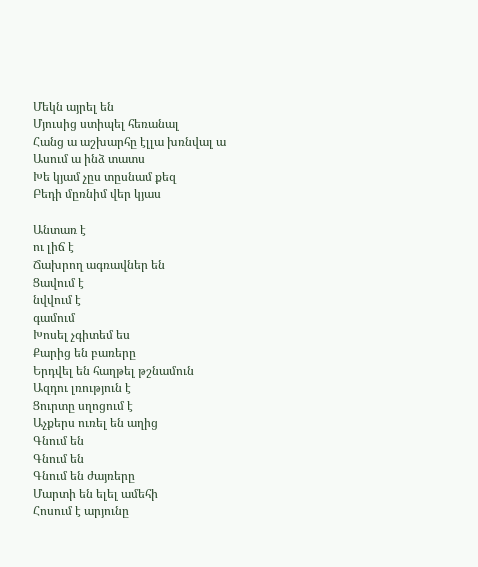Մեկն այրել են
Մյուսից ստիպել հեռանալ
Հանց ա աշխարհը էլլա խռնվալ ա
Ասում ա ինձ տատս
Խե կյամ չըս տըսնամ քեզ
Բեդի մըռնիմ վեր կյաս

Անտառ է
ու լիճ է
Ճախրող ագռավներ են
Ցավում է
նվվում է
գամում
Խոսել չգիտեմ ես
Քարից են բառերը
Երդվել են հաղթել թշնամուն
Ազդու լռություն է
Ցուրտը սղոցում է
Աչքերս ուռել են աղից
Գնում են
Գնում են
Գնում են ժայռերը
Մարտի են ելել ամեհի
Հոսում է արյունը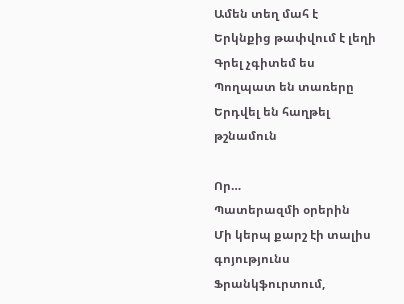Ամեն տեղ մահ է
Երկնքից թափվում է լեղի
Գրել չգիտեմ ես
Պողպատ են տառերը
Երդվել են հաղթել թշնամուն

Որ…
Պատերազմի օրերին
Մի կերպ քարշ էի տալիս գոյությունս Ֆրանկֆուրտում,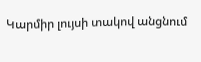Կարմիր լույսի տակով անցնում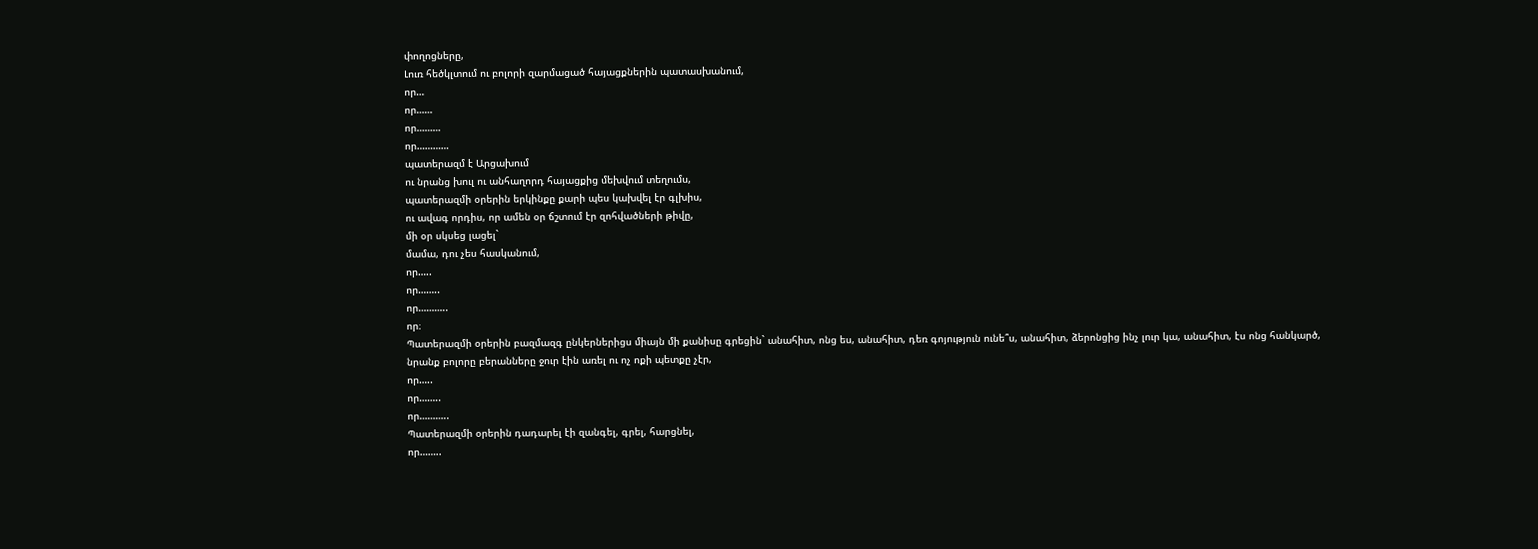փողոցները,
Լուռ հեծկլտում ու բոլորի զարմացած հայացքներին պատասխանում,
որ…
որ……
որ………
որ…………
պատերազմ է Արցախում
ու նրանց խուլ ու անհաղորդ հայացքից մեխվում տեղումս,
պատերազմի օրերին երկինքը քարի պես կախվել էր գլխիս,
ու ավագ որդիս, որ ամեն օր ճշտում էր զոհվածների թիվը,
մի օր սկսեց լացել`
մամա, դու չես հասկանում,
որ…..
որ……..
որ………..
որ։
Պատերազմի օրերին բազմազգ ընկերներիցս միայն մի քանիսը գրեցին` անահիտ, ոնց ես, անահիտ, դեռ գոյություն ունե՞ս, անահիտ, ձերոնցից ինչ լուր կա, անահիտ, էս ոնց հանկարծ,
նրանք բոլորը բերանները ջուր էին առել ու ոչ ոքի պետքը չէր,
որ…..
որ……..
որ………..
Պատերազմի օրերին դադարել էի զանգել, գրել, հարցնել,
որ……..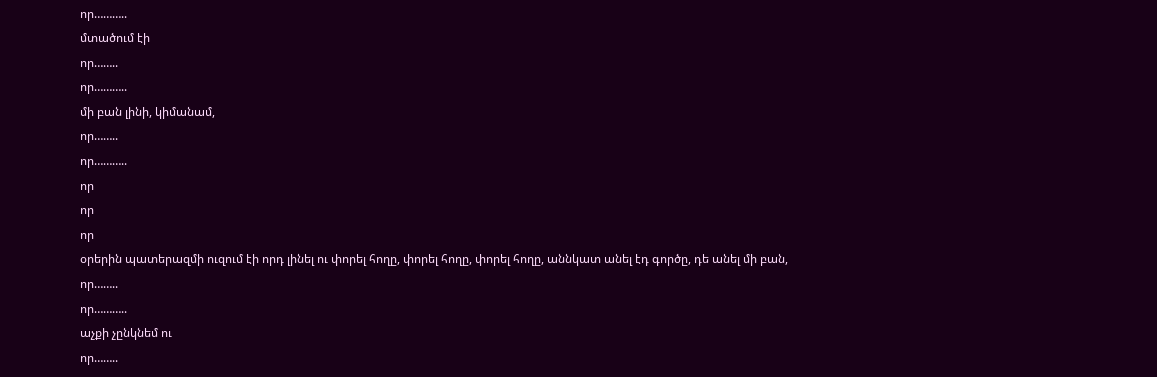որ………..
մտածում էի
որ……..
որ………..
մի բան լինի, կիմանամ,
որ……..
որ………..
որ
որ
որ
օրերին պատերազմի ուզում էի որդ լինել ու փորել հողը, փորել հողը, փորել հողը, աննկատ անել էդ գործը, դե անել մի բան,
որ……..
որ………..
աչքի չընկնեմ ու
որ……..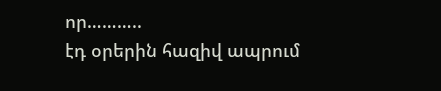որ………..
էդ օրերին հազիվ ապրում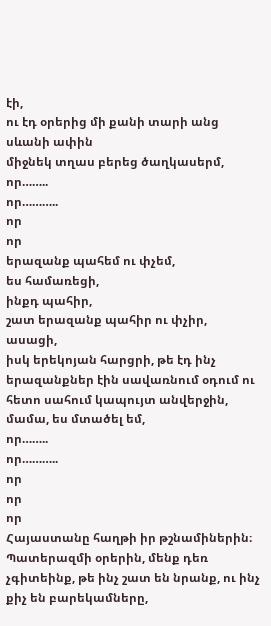էի,
ու էդ օրերից մի քանի տարի անց սևանի ափին
միջնեկ տղաս բերեց ծաղկասերմ,
որ……..
որ………..
որ
որ
երազանք պահեմ ու փչեմ,
ես համառեցի,
ինքդ պահիր,
շատ երազանք պահիր ու փչիր,
ասացի,
իսկ երեկոյան հարցրի, թե էդ ինչ երազանքներ էին սավառնում օդում ու հետո սահում կապույտ անվերջին,
մամա, ես մտածել եմ,
որ……..
որ………..
որ
որ
որ
Հայաստանը հաղթի իր թշնամիներին։
Պատերազմի օրերին, մենք դեռ չգիտեինք, թե ինչ շատ են նրանք, ու ինչ քիչ են բարեկամները,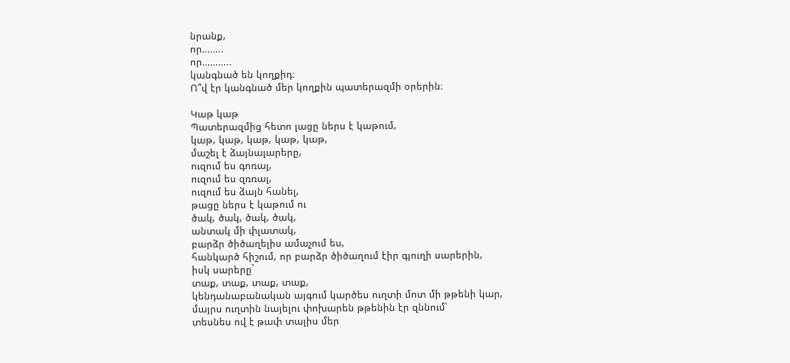նրանք,
որ……..
որ………..
կանգնած են կողքիդ։
Ո՞վ էր կանգնած մեր կողքին պատերազմի օրերին։

Կաթ կաթ
Պատերազմից հետո լացը ներս է կաթում,
կաթ, կաթ, կաթ, կաթ, կաթ,
մաշել է ձայնալարերը,
ուզում ես գոռալ,
ուզում ես զռռալ,
ուզում ես ձայն հանել,
թացը ներս է կաթում ու
ծակ, ծակ, ծակ, ծակ,
անտակ մի փլատակ,
բարձր ծիծաղելիս ամաչում ես,
հանկարծ հիշում, որ բարձր ծիծաղում էիր գյուղի սարերին,
իսկ սարերը`
տաք, տաք, տաք, տաք,
կենդանաբանական այգում կարծես ուղտի մոտ մի թթենի կար,
մայրս ուղտին նայելու փոխարեն թթենին էր զննում՝
տեսնես ով է թափ տալիս մեր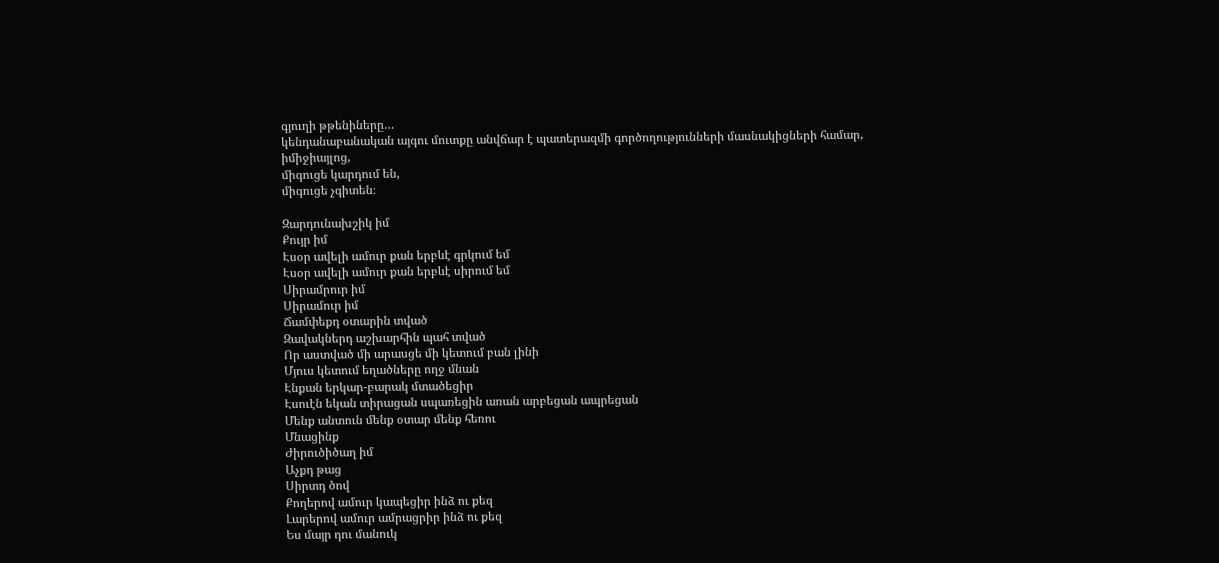գյուղի թթենիները…
կենդանաբանական այգու մուտքը անվճար է պատերազմի գործողությունների մասնակիցների համար,
իմիջիայլոց,
միգուցե կարդում են,
միգուցե չգիտեն։

Զարդունախշիկ իմ
Քույր իմ
Էսօր ավելի ամուր քան երբևէ գրկում եմ
Էսօր ավելի ամուր քան երբևէ սիրում եմ
Սիրամրուր իմ
Սիրամուր իմ
Ճամփեքդ օտարին տված
Զավակներդ աշխարհին պահ տված
Որ աստված մի արասցե մի կետում բան լինի
Մյուս կետում եղածները ողջ մնան
Էնքան երկար-բարակ մտածեցիր
Էսուէն եկան տիրացան սպառեցին առան արբեցան ապրեցան
Մենք անտուն մենք օտար մենք հեռու
Մնացինք
Ժիրուծիծաղ իմ
Աչքդ թաց
Սիրտդ ծով
Քողերով ամուր կապեցիր ինձ ու քեզ
Լարերով ամուր ամրացրիր ինձ ու քեզ
Ես մայր դու մանուկ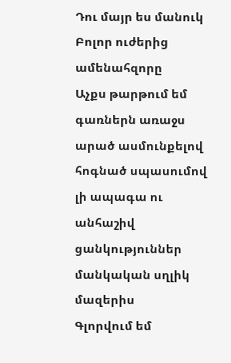Դու մայր ես մանուկ
Բոլոր ուժերից ամենահզորը
Աչքս թարթում եմ
գառներն առաջս արած ասմունքելով հոգնած սպասումով լի ապագա ու անհաշիվ ցանկություններ մանկական սղլիկ մազերիս
Գլորվում եմ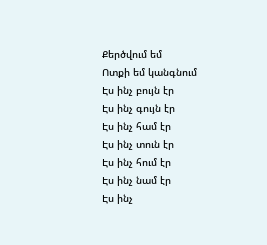Քերծվում եմ
Ոտքի եմ կանգնում
Էս ինչ բույն էր
Էս ինչ գույն էր
Էս ինչ համ էր
Էս ինչ տուն էր
Էս ինչ հում էր
Էս ինչ նամ էր
Էս ինչ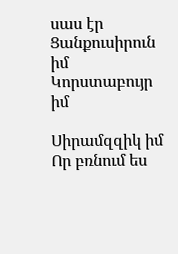սաս էր
Ցանքուսիրուն իմ
Կորստաբույր իմ

Սիրամզզիկ իմ
Որ բռնում ես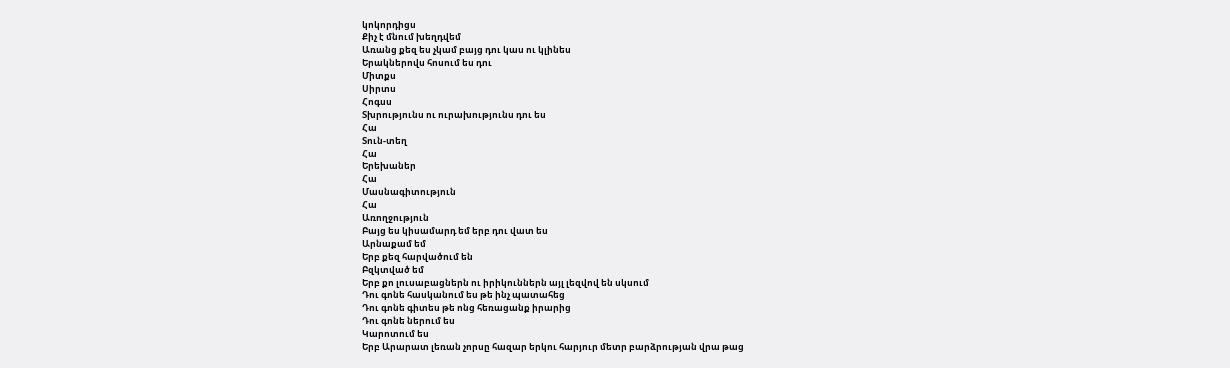կոկորդիցս
Քիչ է մնում խեղդվեմ
Առանց քեզ ես չկամ բայց դու կաս ու կլինես
Երակներովս հոսում ես դու
Միտքս
Սիրտս
Հոգսս
Տխրությունս ու ուրախությունս դու ես
Հա
Տուն-տեղ
Հա
Երեխաներ
Հա
Մասնագիտություն
Հա
Առողջություն
Բայց ես կիսամարդ եմ երբ դու վատ ես
Արնաքամ եմ
Երբ քեզ հարվածում են
Բզկտված եմ
Երբ քո լուսաբացներն ու իրիկուններն այլ լեզվով են սկսում
Դու գոնե հասկանում ես թե ինչ պատահեց
Դու գոնե գիտես թե ոնց հեռացանք իրարից
Դու գոնե ներում ես
Կարոտում ես
Երբ Արարատ լեռան չորսը հազար երկու հարյուր մետր բարձրության վրա թաց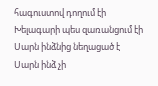հագուստով դողում էի
Խելագարի պես զառանցում էի
Սարն ինձնից նեղացած է
Սարն ինձ չի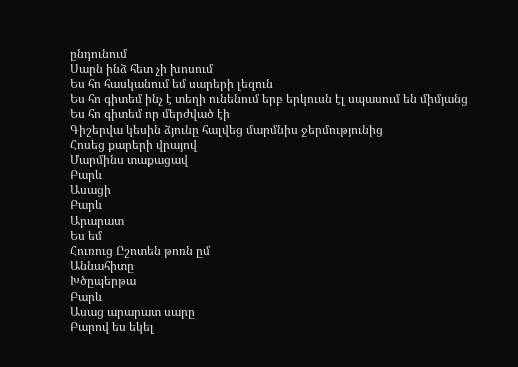ընդունում
Սարն ինձ հետ չի խոսում
Ես հո հասկանում եմ սարերի լեզուն
Ես հո գիտեմ ինչ է տեղի ունենում երբ երկուսն էլ սպասում են միմյանց
Ես հո գիտեմ որ մերժված էի
Գիշերվա կեսին ձյունը հալվեց մարմնիս ջերմությունից
Հոսեց քարերի վրայով
Մարմինս տաքացավ
Բարև
Ասացի
Բարև
Արարատ
Ես եմ
Հուռուց Ըշոտեն թոռն ըմ
Աննահիտը
Խծըպերթա
Բարև
Ասաց արարատ սարը
Բարով ես եկել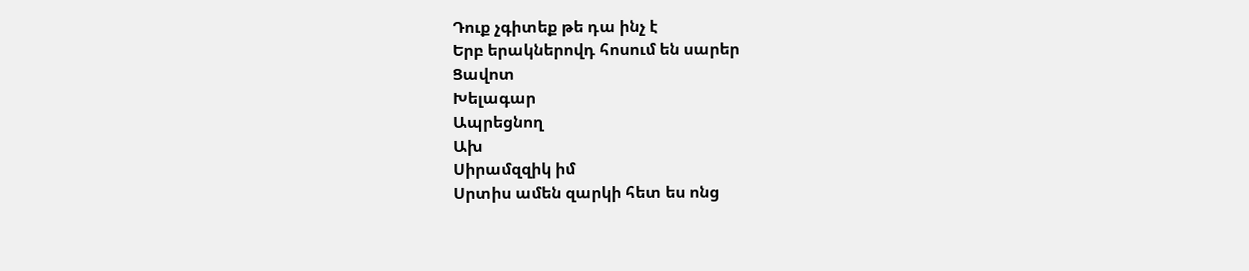Դուք չգիտեք թե դա ինչ է
Երբ երակներովդ հոսում են սարեր
Ցավոտ
Խելագար
Ապրեցնող
Ախ
Սիրամզզիկ իմ
Սրտիս ամեն զարկի հետ ես ոնց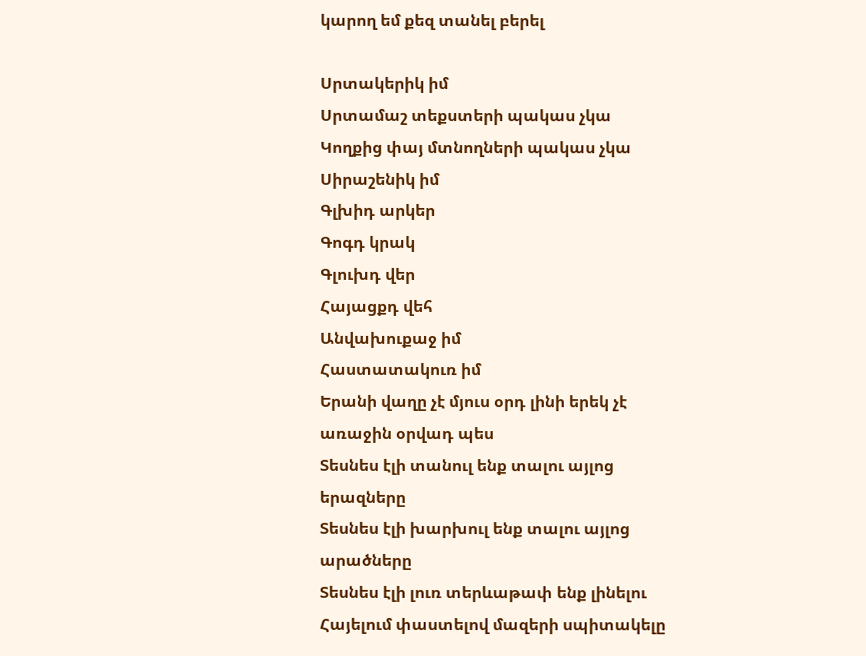կարող եմ քեզ տանել բերել

Սրտակերիկ իմ
Սրտամաշ տեքստերի պակաս չկա
Կողքից փայ մտնողների պակաս չկա
Սիրաշենիկ իմ
Գլխիդ արկեր
Գոգդ կրակ
Գլուխդ վեր
Հայացքդ վեհ
Անվախուքաջ իմ
Հաստատակուռ իմ
Երանի վաղը չէ մյուս օրդ լինի երեկ չէ առաջին օրվադ պես
Տեսնես էլի տանուլ ենք տալու այլոց երազները
Տեսնես էլի խարխուլ ենք տալու այլոց արածները
Տեսնես էլի լուռ տերևաթափ ենք լինելու
Հայելում փաստելով մազերի սպիտակելը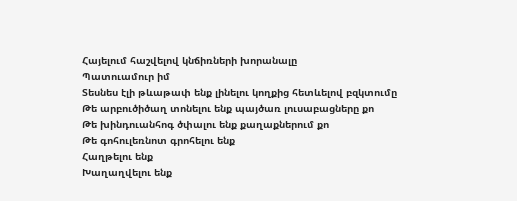Հայելում հաշվելով կնճիռների խորանալը
Պատուամուր իմ
Տեսնես էլի թևաթափ ենք լինելու կողքից հետևելով բզկտումը
Թե արբուծիծաղ տոնելու ենք պայծառ լուսաբացները քո
Թե խինդուանհոգ ծփալու ենք քաղաքներում քո
Թե գոհուլեռնոտ գրոհելու ենք
Հաղթելու ենք
Խաղաղվելու ենք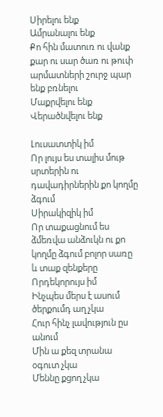Սիրելու ենք
Ամրանալու ենք
Քո հին մատուռ ու վանք քար ու սար ծառ ու թուփ արմատների շուրջ պար ենք բռնելու
Մաքրվելու ենք
Վերածնվելու ենք

Լուսատտիկ իմ
Որ լույս ես տալիս մութ սրտերին ու դավադիրներին քո կողմը ձգում
Սիրակիզիկ իմ
Որ տաքացնում ես ձմեռվա անձուկն ու քո կողմը ձգում բոլոր սառը և տաք զենքերը
Որդեկորույս իմ
Ինչպես մերս է ասում ծերքումդ աղ չկա
Հուր հինչ լավություն ըս անում
Մին ա քեզ տրանա օգուտ չկա
Մեննը քցող չկա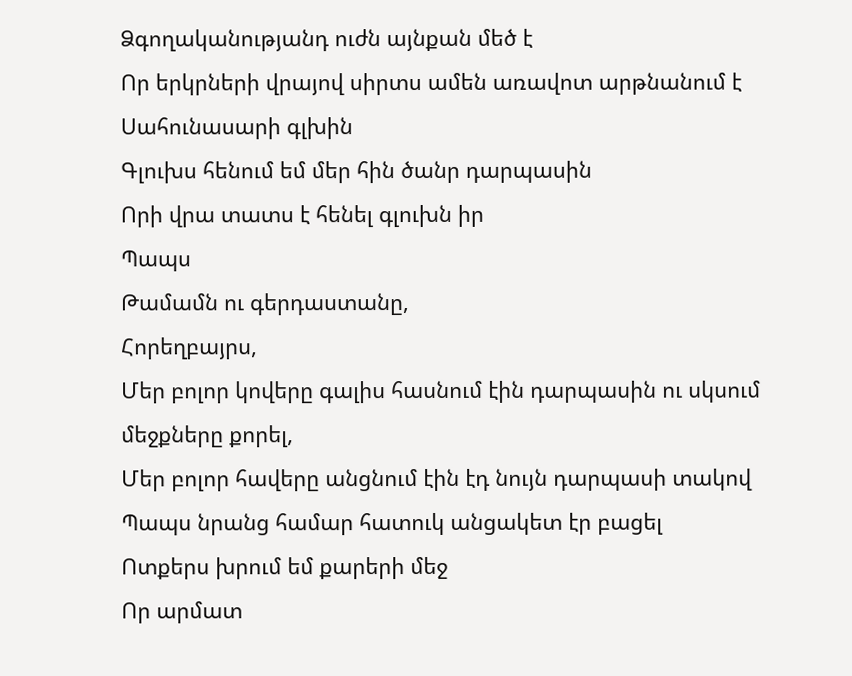Ձգողականությանդ ուժն այնքան մեծ է
Որ երկրների վրայով սիրտս ամեն առավոտ արթնանում է Սահունասարի գլխին
Գլուխս հենում եմ մեր հին ծանր դարպասին
Որի վրա տատս է հենել գլուխն իր
Պապս
Թամամն ու գերդաստանը,
Հորեղբայրս,
Մեր բոլոր կովերը գալիս հասնում էին դարպասին ու սկսում մեջքները քորել,
Մեր բոլոր հավերը անցնում էին էդ նույն դարպասի տակով
Պապս նրանց համար հատուկ անցակետ էր բացել
Ոտքերս խրում եմ քարերի մեջ
Որ արմատ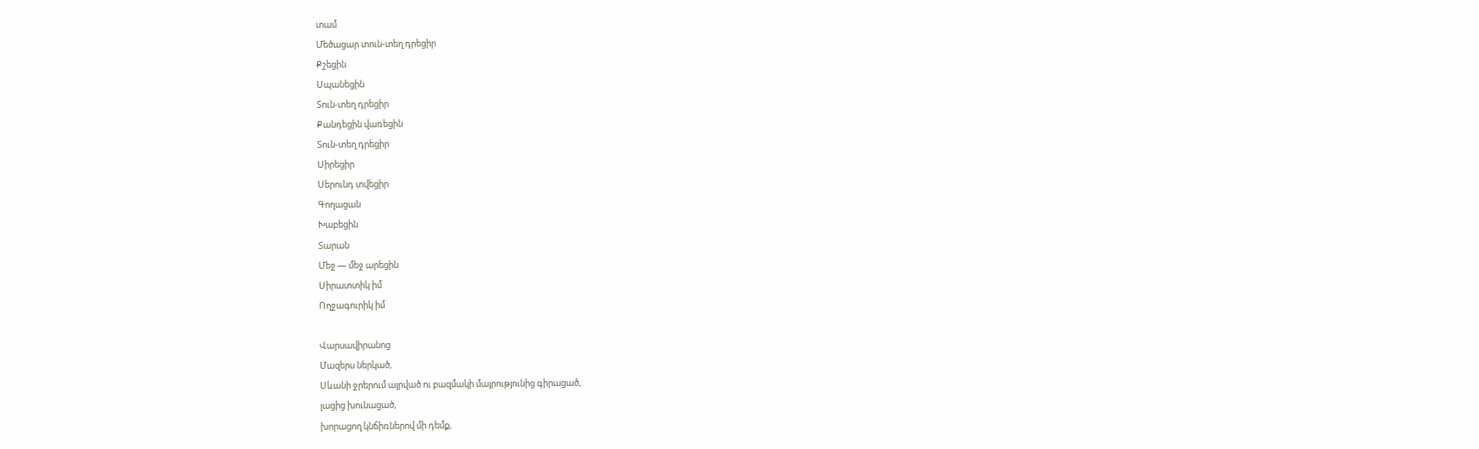տամ
Մեծացար տուն-տեղ դրեցիր
Քշեցին
Սպանեցին
Տուն-տեղ դրեցիր
Քանդեցին վառեցին
Տուն-տեղ դրեցիր
Սիրեցիր
Սերունդ տվեցիր
Գողացան
Խաբեցին
Տարան
Մեջ — մեջ արեցին
Սիրատտիկ իմ
Ողջագուրիկ իմ

Վարսավիրանոց
Մազերս ներկած,
Սևանի ջրերում այրված ու բազմակի մայրությունից գիրացած,
լացից խունացած,
խորացող կնճիռներով մի դեմք,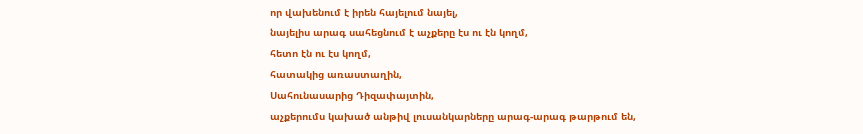որ վախենում է իրեն հայելում նայել,
նայելիս արագ սահեցնում է աչքերը էս ու էն կողմ,
հետո էն ու էս կողմ,
հատակից առաստաղին,
Սահունասարից Դիզափայտին,
աչքերումս կախած անթիվ լուսանկարները արագ-արագ թարթում են,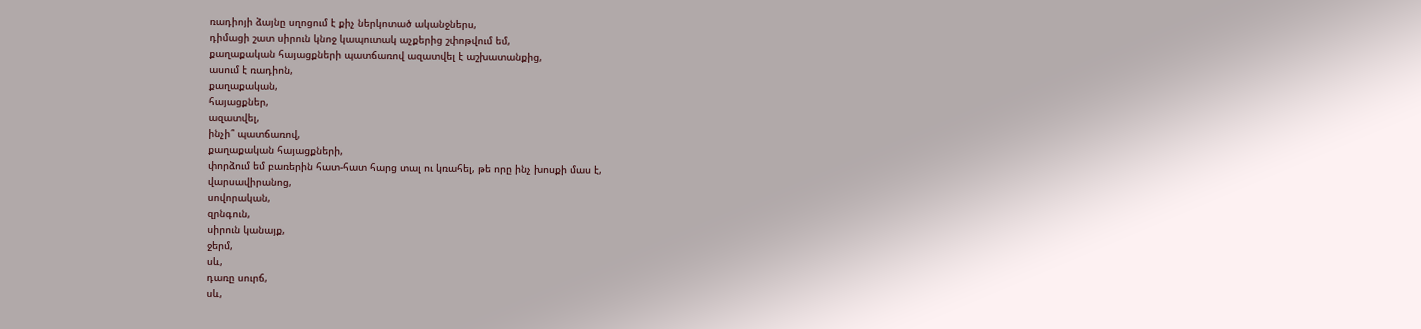ռադիոյի ձայնը սղոցում է քիչ ներկոտած ականջներս,
դիմացի շատ սիրուն կնոջ կապուտակ աչքերից շփոթվում եմ,
քաղաքական հայացքների պատճառով ազատվել է աշխատանքից,
ասում է ռադիոն,
քաղաքական,
հայացքներ,
ազատվել,
ինչի՞ պատճառով,
քաղաքական հայացքների,
փորձում եմ բառերին հատ-հատ հարց տալ ու կռահել, թե որը ինչ խոսքի մաս է,
վարսավիրանոց,
սովորական,
զրնգուն,
սիրուն կանայք,
ջերմ,
սև,
դառը սուրճ,
սև,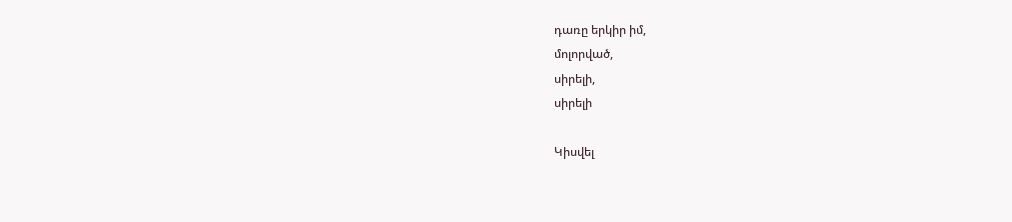դառը երկիր իմ,
մոլորված,
սիրելի,
սիրելի

Կիսվել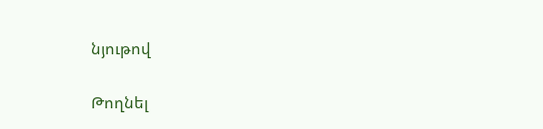նյութով

Թողնել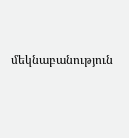մեկնաբանություն